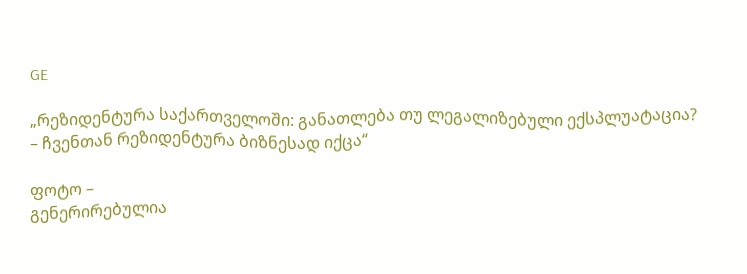GE

„რეზიდენტურა საქართველოში: განათლება თუ ლეგალიზებული ექსპლუატაცია? – ჩვენთან რეზიდენტურა ბიზნესად იქცა“

ფოტო –
გენერირებულია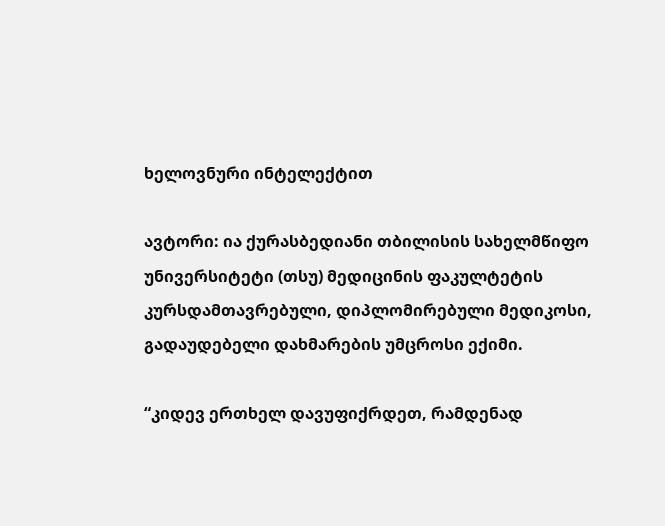ხელოვნური ინტელექტით

ავტორი: ია ქურასბედიანი თბილისის სახელმწიფო უნივერსიტეტი (თსუ) მედიცინის ფაკულტეტის კურსდამთავრებული, დიპლომირებული მედიკოსი, გადაუდებელი დახმარების უმცროსი ექიმი.

“კიდევ ერთხელ დავუფიქრდეთ, რამდენად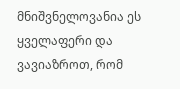მნიშვნელოვანია ეს ყველაფერი და ვავიაზროთ, რომ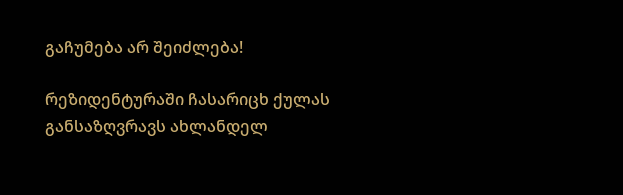გაჩუმება არ შეიძლება!

რეზიდენტურაში ჩასარიცხ ქულას განსაზღვრავს ახლანდელ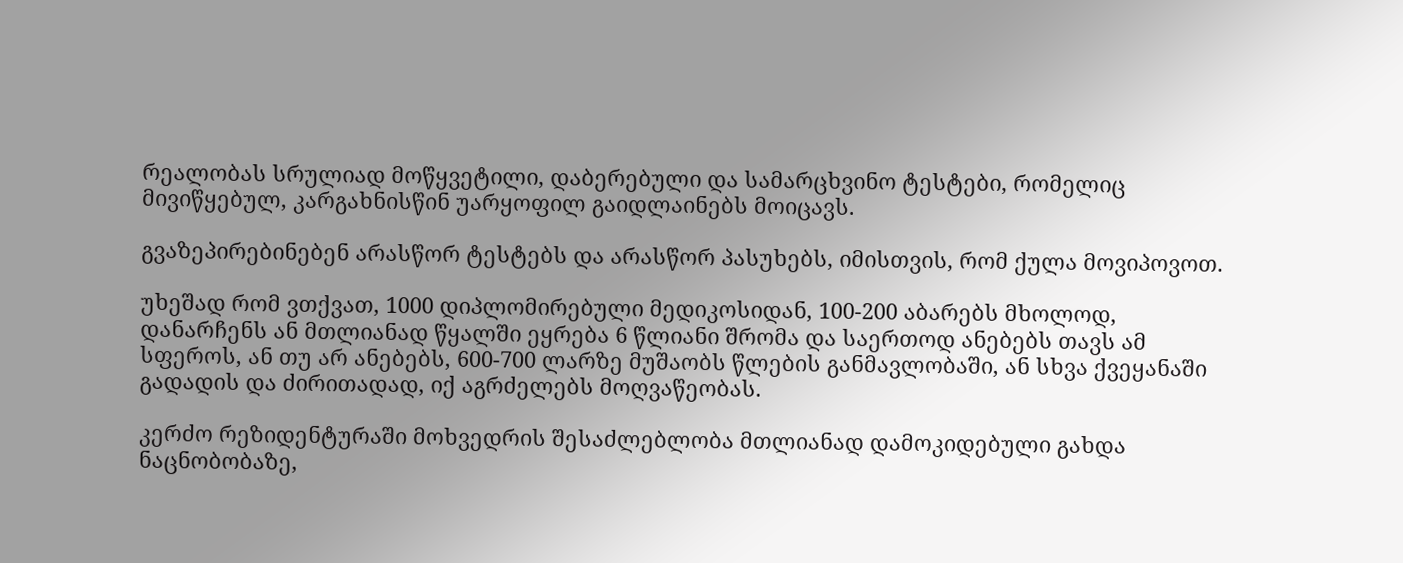რეალობას სრულიად მოწყვეტილი, დაბერებული და სამარცხვინო ტესტები, რომელიც მივიწყებულ, კარგახნისწინ უარყოფილ გაიდლაინებს მოიცავს.

გვაზეპირებინებენ არასწორ ტესტებს და არასწორ პასუხებს, იმისთვის, რომ ქულა მოვიპოვოთ.

უხეშად რომ ვთქვათ, 1000 დიპლომირებული მედიკოსიდან, 100-200 აბარებს მხოლოდ, დანარჩენს ან მთლიანად წყალში ეყრება 6 წლიანი შრომა და საერთოდ ანებებს თავს ამ სფეროს, ან თუ არ ანებებს, 600-700 ლარზე მუშაობს წლების განმავლობაში, ან სხვა ქვეყანაში გადადის და ძირითადად, იქ აგრძელებს მოღვაწეობას.

კერძო რეზიდენტურაში მოხვედრის შესაძლებლობა მთლიანად დამოკიდებული გახდა ნაცნობობაზე,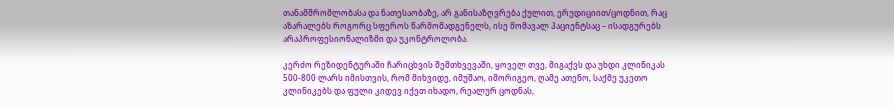თანამშრომლობასა და ნათესაობაზე, არ განისაზღვრება ქულით, ერუდიციით/ცოდნით, რაც აზარალებს როგორც სფეროს წარმომადგენელს, ისე მომავალ პაციენტსაც – ისადგურებს არაპროფესიონალიზმი და უკონტროლობა.

კერძო რეზიდენტურაში ჩარიცხვის შემთხვევაში, ყოველ თვე, მიგაქვს და უხდი კლინიკას 500-800 ლარს იმისთვის, რომ მიხვიდე, იმუშაო, იმორიგეო, ღამე ათენო, საქმე უკეთო კლინიკებს და ფული კიდევ იქეთ იხადო, რეალურ ცოდნას,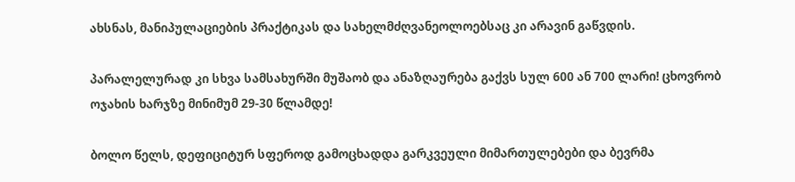ახსნას, მანიპულაციების პრაქტიკას და სახელმძღვანეოლოებსაც კი არავინ გაწვდის.

პარალელურად კი სხვა სამსახურში მუშაობ და ანაზღაურება გაქვს სულ 600 ან 700 ლარი! ცხოვრობ ოჯახის ხარჯზე მინიმუმ 29-30 წლამდე!

ბოლო წელს, დეფიციტურ სფეროდ გამოცხადდა გარკვეული მიმართულებები და ბევრმა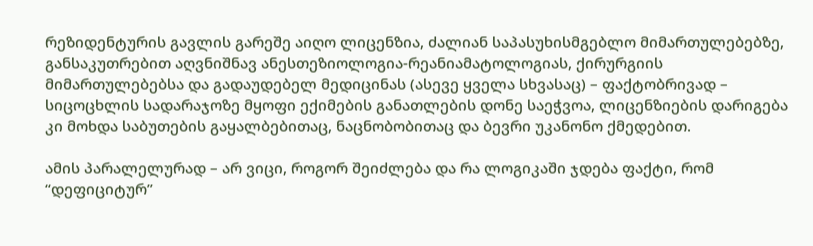რეზიდენტურის გავლის გარეშე აიღო ლიცენზია, ძალიან საპასუხისმგებლო მიმართულებებზე, განსაკუთრებით აღვნიშნავ ანესთეზიოლოგია-რეანიამატოლოგიას, ქირურგიის მიმართულებებსა და გადაუდებელ მედიცინას (ასევე ყველა სხვასაც) – ფაქტობრივად – სიცოცხლის სადარაჯოზე მყოფი ექიმების განათლების დონე საეჭვოა, ლიცენზიების დარიგება კი მოხდა საბუთების გაყალბებითაც, ნაცნობობითაც და ბევრი უკანონო ქმედებით.

ამის პარალელურად – არ ვიცი, როგორ შეიძლება და რა ლოგიკაში ჯდება ფაქტი, რომ “დეფიციტურ”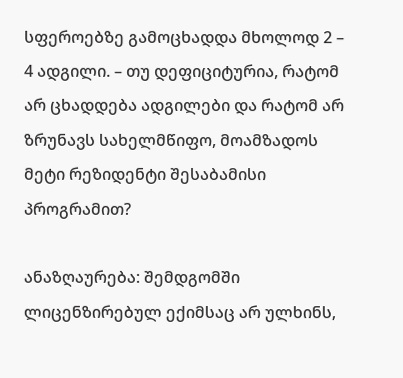სფეროებზე გამოცხადდა მხოლოდ 2 – 4 ადგილი. – თუ დეფიციტურია, რატომ არ ცხადდება ადგილები და რატომ არ ზრუნავს სახელმწიფო, მოამზადოს მეტი რეზიდენტი შესაბამისი პროგრამით?

ანაზღაურება: შემდგომში ლიცენზირებულ ექიმსაც არ ულხინს,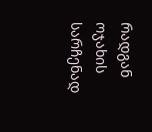რადგან ოჯახის სარჩენად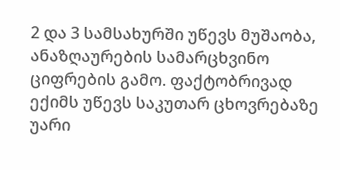2 და 3 სამსახურში უწევს მუშაობა, ანაზღაურების სამარცხვინო ციფრების გამო. ფაქტობრივად ექიმს უწევს საკუთარ ცხოვრებაზე უარი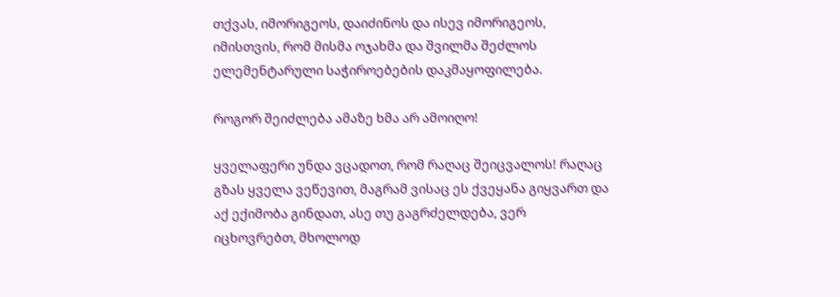თქვას, იმორიგეოს, დაიძინოს და ისევ იმორიგეოს, იმისთვის, რომ მისმა ოჯახმა და შვილმა შეძლოს ელემენტარული საჭიროებების დაკმაყოფილება.

როგორ შეიძლება ამაზე ხმა არ ამოიღო!

ყველაფერი უნდა ვცადოთ, რომ რაღაც შეიცვალოს! რაღაც გზას ყველა ვეწევით, მაგრამ ვისაც ეს ქვეყანა გიყვართ და აქ ექიმობა გინდათ, ასე თუ გაგრძელდება, ვერ იცხოვრებთ, მხოლოდ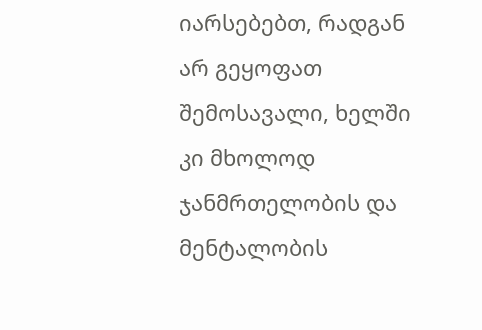იარსებებთ, რადგან არ გეყოფათ შემოსავალი, ხელში კი მხოლოდ ჯანმრთელობის და მენტალობის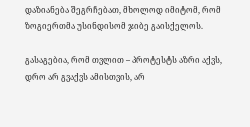დაზიანება შეგრჩებათ, მხოლოდ იმიტომ, რომ ზოგიერთმა უსინდისომ ჯიბე გაისქელოს.

გასაგებია, რომ თვლით – პროტესტს აზრი აქვს, დრო არ გვაქვს ამისთვის, არ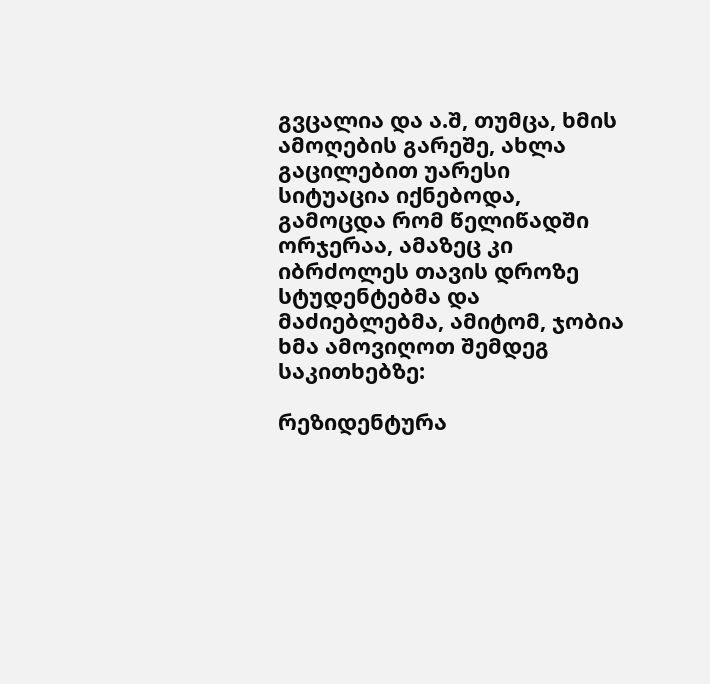გვცალია და ა.შ, თუმცა, ხმის ამოღების გარეშე, ახლა გაცილებით უარესი სიტუაცია იქნებოდა, გამოცდა რომ წელიწადში ორჯერაა, ამაზეც კი იბრძოლეს თავის დროზე სტუდენტებმა და მაძიებლებმა, ამიტომ, ჯობია ხმა ამოვიღოთ შემდეგ საკითხებზე:

რეზიდენტურა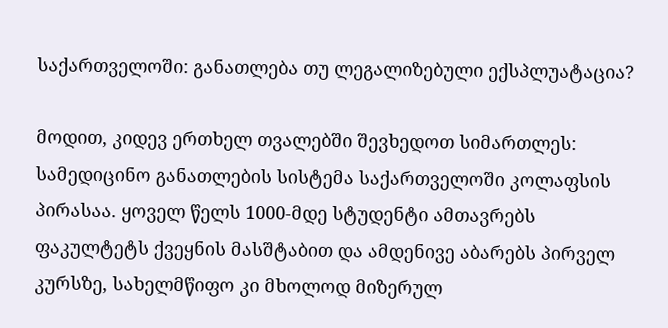საქართველოში: განათლება თუ ლეგალიზებული ექსპლუატაცია?

მოდით, კიდევ ერთხელ თვალებში შევხედოთ სიმართლეს: სამედიცინო განათლების სისტემა საქართველოში კოლაფსის პირასაა. ყოველ წელს 1000-მდე სტუდენტი ამთავრებს ფაკულტეტს ქვეყნის მასშტაბით და ამდენივე აბარებს პირველ კურსზე, სახელმწიფო კი მხოლოდ მიზერულ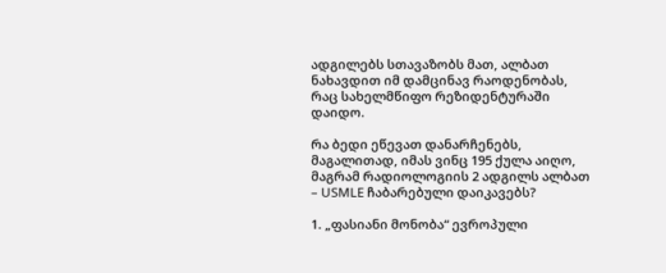ადგილებს სთავაზობს მათ, ალბათ ნახავდით იმ დამცინავ რაოდენობას, რაც სახელმწიფო რეზიდენტურაში დაიდო.

რა ბედი ეწევათ დანარჩენებს, მაგალითად, იმას ვინც 195 ქულა აიღო, მაგრამ რადიოლოგიის 2 ადგილს ალბათ – USMLE ჩაბარებული დაიკავებს?

1. „ფასიანი მონობა“ ევროპული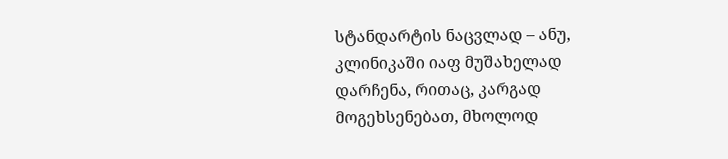სტანდარტის ნაცვლად – ანუ, კლინიკაში იაფ მუშახელად დარჩენა, რითაც, კარგად მოგეხსენებათ, მხოლოდ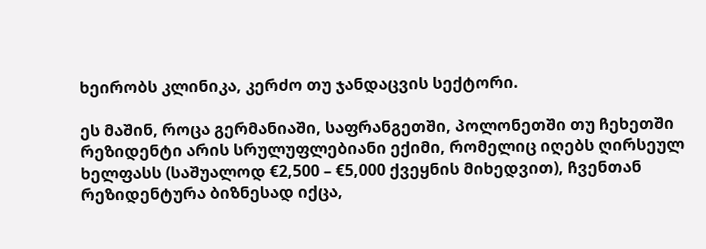ხეირობს კლინიკა, კერძო თუ ჯანდაცვის სექტორი.

ეს მაშინ, როცა გერმანიაში, საფრანგეთში, პოლონეთში თუ ჩეხეთში რეზიდენტი არის სრულუფლებიანი ექიმი, რომელიც იღებს ღირსეულ ხელფასს (საშუალოდ €2,500 – €5,000 ქვეყნის მიხედვით), ჩვენთან რეზიდენტურა ბიზნესად იქცა,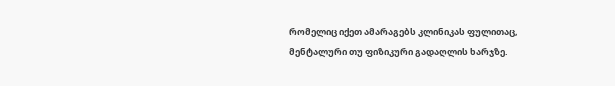რომელიც იქეთ ამარაგებს კლინიკას ფულითაც, მენტალური თუ ფიზიკური გადაღლის ხარჯზე.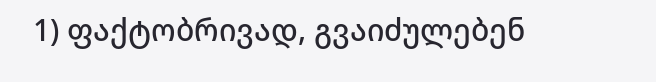1) ფაქტობრივად, გვაიძულებენ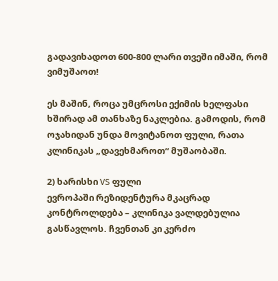გადავიხადოთ 600-800 ლარი თვეში იმაში, რომ ვიმუშაოთ!

ეს მაშინ, როცა უმცროსი ექიმის ხელფასი ხშირად ამ თანხაზე ნაკლებია. გამოდის, რომ ოჯახიდან უნდა მოვიტანოთ ფული, რათა კლინიკას „დავეხმაროთ“ მუშაობაში.

2) ხარისხი VS ფული
ევროპაში რეზიდენტურა მკაცრად კონტროლდება – კლინიკა ვალდებულია გასწავლოს. ჩვენთან კი კერძო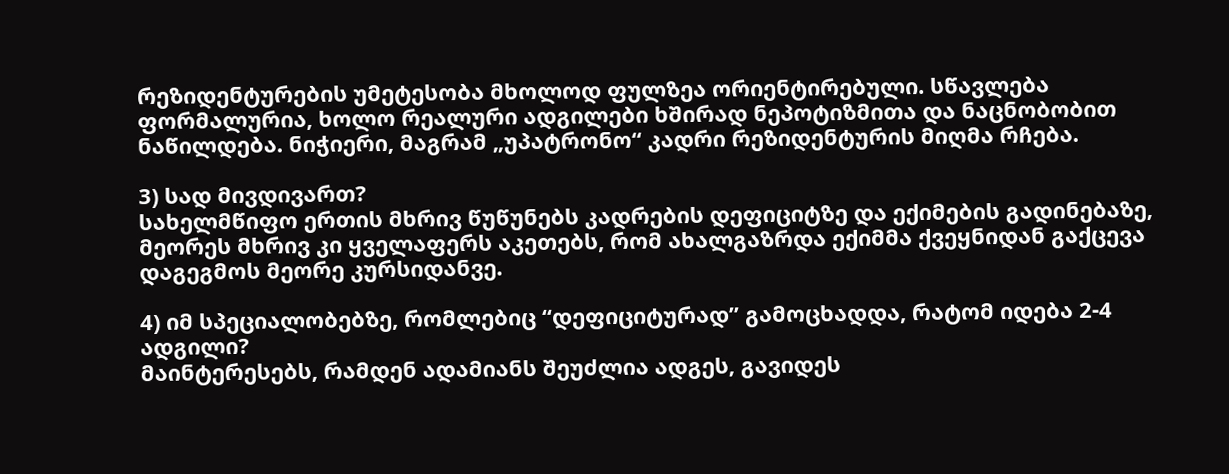რეზიდენტურების უმეტესობა მხოლოდ ფულზეა ორიენტირებული. სწავლება ფორმალურია, ხოლო რეალური ადგილები ხშირად ნეპოტიზმითა და ნაცნობობით ნაწილდება. ნიჭიერი, მაგრამ „უპატრონო“ კადრი რეზიდენტურის მიღმა რჩება.

3) სად მივდივართ?
სახელმწიფო ერთის მხრივ წუწუნებს კადრების დეფიციტზე და ექიმების გადინებაზე, მეორეს მხრივ კი ყველაფერს აკეთებს, რომ ახალგაზრდა ექიმმა ქვეყნიდან გაქცევა დაგეგმოს მეორე კურსიდანვე.

4) იმ სპეციალობებზე, რომლებიც “დეფიციტურად” გამოცხადდა, რატომ იდება 2-4 ადგილი?
მაინტერესებს, რამდენ ადამიანს შეუძლია ადგეს, გავიდეს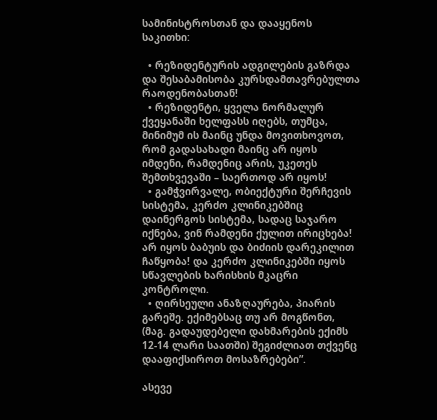სამინისტროსთან და დააყენოს საკითხი:

  • რეზიდენტურის ადგილების გაზრდა და შესაბამისობა კურსდამთავრებულთა რაოდენობასთან!
  • რეზიდენტი, ყველა ნორმალურ ქვეყანაში ხელფასს იღებს, თუმცა, მინიმუმ ის მაინც უნდა მოვითხოვოთ, რომ გადასახადი მაინც არ იყოს იმდენი, რამდენიც არის, უკეთეს შემთხვევაში – საერთოდ არ იყოს!
  • გამჭვირვალე, ობიექტური შერჩევის სისტემა, კერძო კლინიკებშიც დაინერგოს სისტემა, სადაც საჯარო იქნება, ვინ რამდენი ქულით ირიცხება! არ იყოს ბაბუის და ბიძიის დარეკილით ჩაწყობა! და კერძო კლინიკებში იყოს სწავლების ხარისხის მკაცრი კონტროლი.
  • ღირსეული ანაზღაურება, პიარის გარეშე. ექიმებსაც თუ არ მოგწონთ, (მაგ. გადაუდებელი დახმარების ექიმს 12-14 ლარი საათში) შეგიძლიათ თქვენც დააფიქსიროთ მოსაზრებები”.

ასევე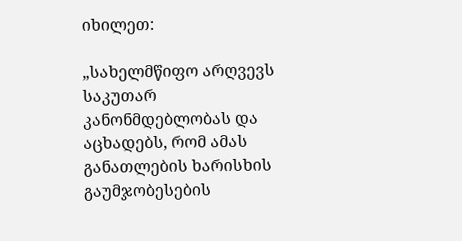იხილეთ:

„სახელმწიფო არღვევს საკუთარ კანონმდებლობას და აცხადებს, რომ ამას განათლების ხარისხის გაუმჯობესების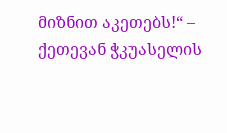მიზნით აკეთებს!“ – ქეთევან ჭკუასელის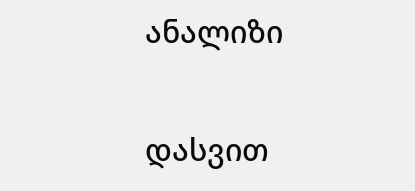ანალიზი

დასვით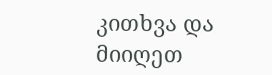კითხვა და მიიღეთ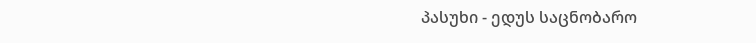პასუხი - ედუს საცნობარო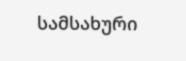სამსახური